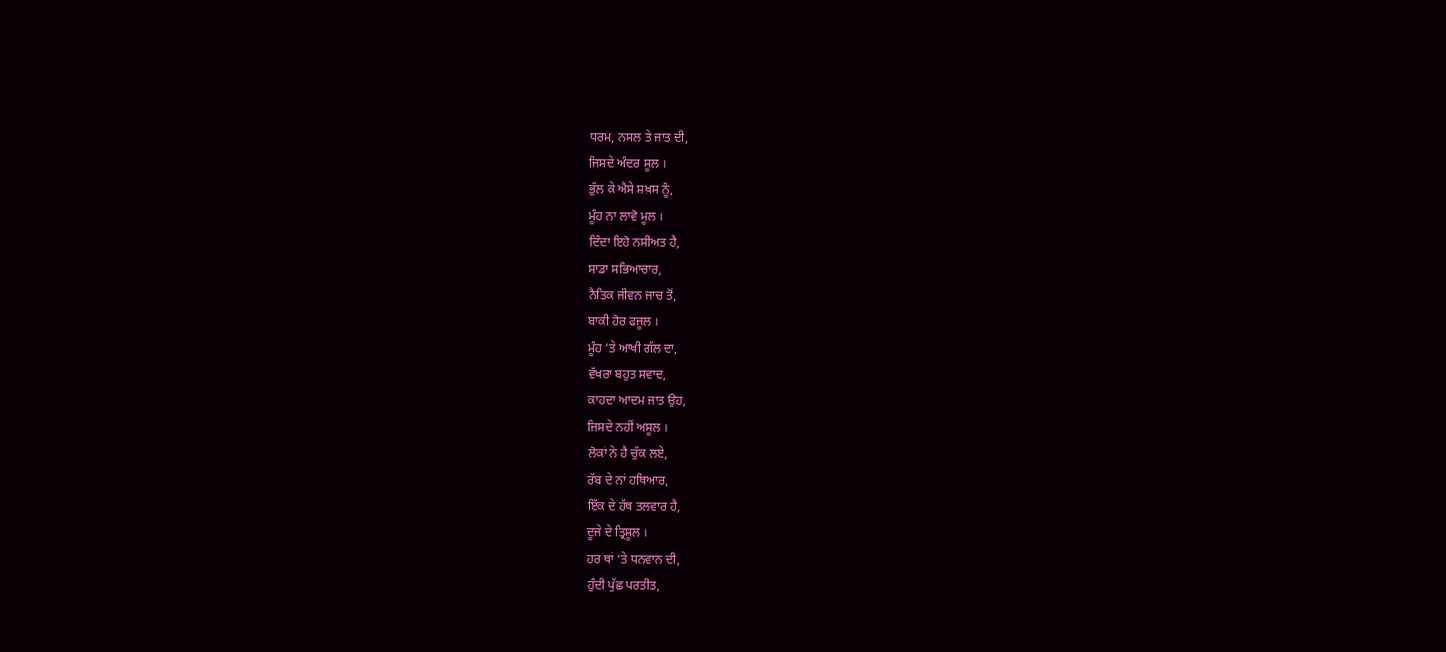ਧਰਮ, ਨਸਲ ਤੇ ਜਾਤ ਦੀ,
ਜਿਸਦੇ ਅੰਦਰ ਸੂਲ ।
ਭੁੱਲ ਕੇ ਐਸੇ ਸ਼ਖ਼ਸ ਨੂੰ,
ਮੂੰਹ ਨਾ ਲਾਵੋ ਮੂਲ ।
ਦਿੰਦਾ ਇਹੋ ਨਸੀਅਤ ਹੈ,
ਸਾਡਾ ਸਭਿਆਚਾਰ,
ਨੈਤਿਕ ਜੀਵਨ ਜਾਚ ਤੋਂ,
ਬਾਕੀ ਹੋਰ ਫਜੂਲ ।
ਮੂੰਹ ‘ਤੇ ਆਖੀ ਗੱਲ ਦਾ,
ਵੱਖਰਾ ਬਹੁਤ ਸਵਾਦ,
ਕਾਹਦਾ ਆਦਮ ਜਾਤ ਉਹ,
ਜਿਸਦੇ ਨਹੀਂ ਅਸੂਲ ।
ਲੋਕਾਂ ਨੇ ਹੈ ਚੁੱਕ ਲਏ,
ਰੱਬ ਦੇ ਨਾਂ ਹਥਿਆਰ,
ਇੱਕ ਦੇ ਹੱਥ ਤਲਵਾਰ ਹੈ,
ਦੂਜੇ ਦੇ ਤ੍ਰਿਸ਼ੂਲ ।
ਹਰ ਥਾਂ ‘ਤੇ ਧਨਵਾਨ ਦੀ,
ਹੁੰਦੀ ਪੁੱਛ ਪਰਤੀਤ,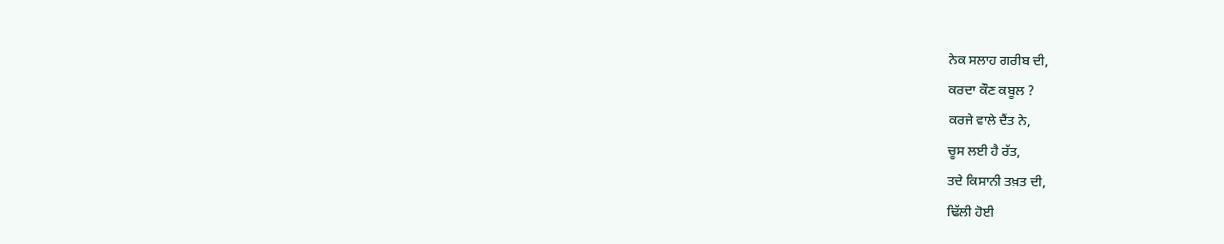ਨੇਕ ਸਲਾਹ ਗਰੀਬ ਦੀ,
ਕਰਦਾ ਕੌਣ ਕਬੂਲ ?
ਕਰਜੇ ਵਾਲੇ ਦੈਂਤ ਨੇ,
ਚੂਸ ਲਈ ਹੈ ਰੱਤ,
ਤਦੇ ਕਿਸਾਨੀ ਤਖ਼ਤ ਦੀ,
ਢਿੱਲੀ ਹੋਈ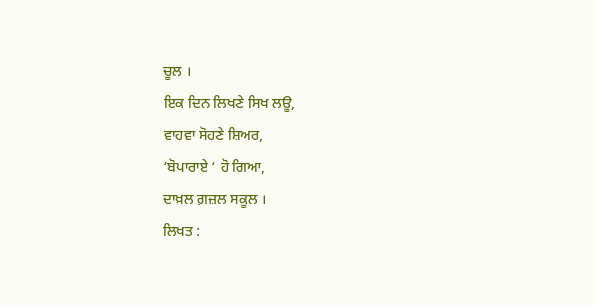ਚੂਲ ।
ਇਕ ਦਿਨ ਲਿਖਣੇ ਸਿਖ ਲਊ,
ਵਾਹਵਾ ਸੋਹਣੇ ਸ਼ਿਅਰ,
‘ਬੋਪਾਰਾਏ ‘ ਹੋ ਗਿਆ,
ਦਾਖ਼ਲ ਗ਼ਜ਼ਲ ਸਕੂਲ ।
ਲਿਖਤ :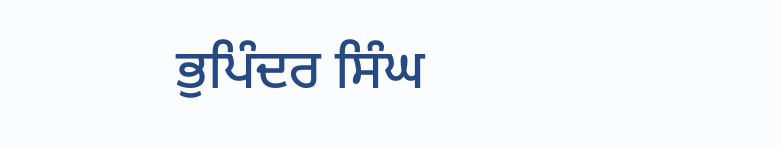ਭੁਪਿੰਦਰ ਸਿੰਘ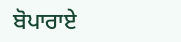ਬੋਪਾਰਾਏ